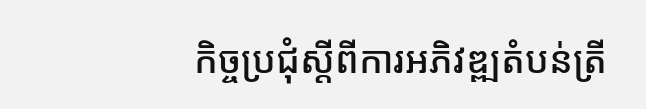កិច្ចប្រជុំស្ដីពីការអភិវឌ្ឍតំបន់ត្រី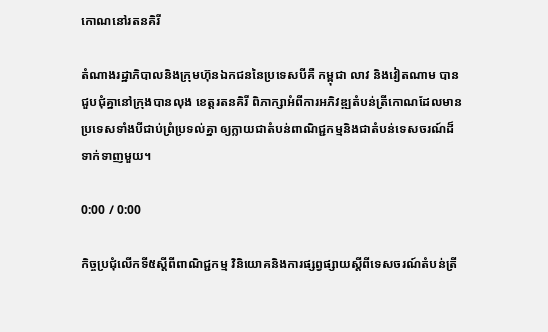កោណនៅរតនគិរី

តំណាងរដ្ឋាភិបាលនិងក្រុមហ៊ុនឯកជននៃប្រទេសបីគឺ កម្ពុជា លាវ និងវៀតណាម បានជួបជុំគ្នានៅក្រុងបានលុង ខេត្តរតនគិរី ពិភាក្សាអំពីការអភិវឌ្ឍតំបន់ត្រីកោណដែលមានប្រទេសទាំងបីជាប់ព្រំប្រទល់គ្នា ឲ្យក្លាយជាតំបន់ពាណិជ្ជកម្មនិងជាតំបន់ទេសចរណ៍ដ៏ទាក់ទាញមួយ។

0:00 / 0:00

កិច្ចប្រជុំលើកទី៥ស្តីពីពាណិជ្ជកម្ម វិនិយោគនិងការផ្សព្វផ្សាយស្តីពីទេសចរណ៍តំបន់ត្រី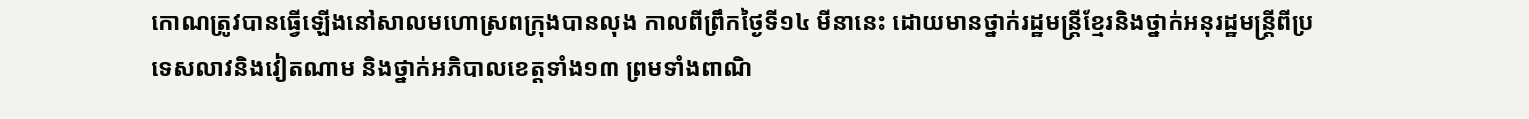កោណត្រូវបានធ្វើឡើងនៅសាលមហោស្រពក្រុងបានលុង កាលពីព្រឹកថ្ងៃទី១៤ មីនានេះ ដោយមានថ្នាក់រដ្ឋមន្រ្តីខ្មែរនិងថ្នាក់អនុរដ្ឋមន្រ្តីពីប្រទេសលាវនិងវៀតណាម និងថ្នាក់អភិបាលខេត្តទាំង១៣ ព្រមទាំងពាណិ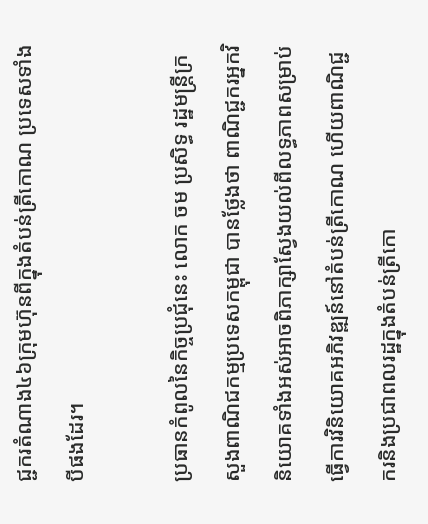ជ្ជករតំណាង៤៦ក្រុមហ៊ុនពីក្នុងតំបន់ត្រីកោណ ប្រទេសទាំងបីផងដែរ។

ប្រធានកំពូលនៃកិច្ចប្រជុំនេះ លោក ចម ប្រសិទ្ធ រដ្ឋមន្ត្រីក្រសួងពាណិជកម្មប្រទេសកម្ពុជា បានថ្លែងថា ពាណិជ្ជករអ្នកវិនិយោគទាំងអស់អាចពិភាក្សាស្វែងយល់ពីលទ្ធភាពសម្រាប់ធ្វើការវិនិយោគអភិវឌ្ឍន៍នៅតំបន់ត្រីកោណ ហើយពាណិជ្ជករនិងប្រជាពលរដ្ឋក្នុងតំបន់ត្រីកោ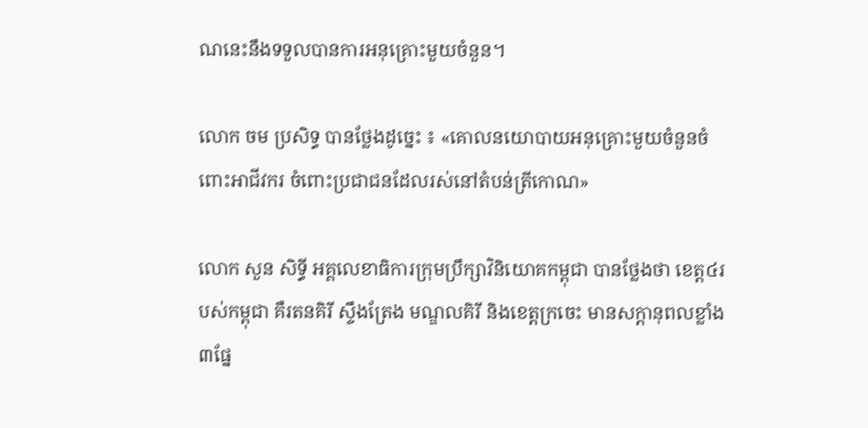ណនេះនឹងទទួលបានការអនុគ្រោះមួយចំនួន។

លោក ចម ប្រសិទ្ធ បានថ្លែងដូច្នេះ ៖ «គោលនយោបាយអនុគ្រោះមួយចំនួនចំពោះអាជីវករ ចំពោះប្រជាជនដែលរស់នៅតំបន់ត្រីកោណ»

លោក សួន សិទ្ធី អគ្គលេខាធិការក្រុមប្រឹក្សាវិនិយោគកម្ពុជា បានថ្លែងថា ខេត្ត៤របស់កម្ពុជា គឺរតនគិរី ស្ទឹងត្រែង មណ្ឌលគិរី និងខេត្តក្រចេះ មានសក្តានុពលខ្លាំង៣ផ្នែ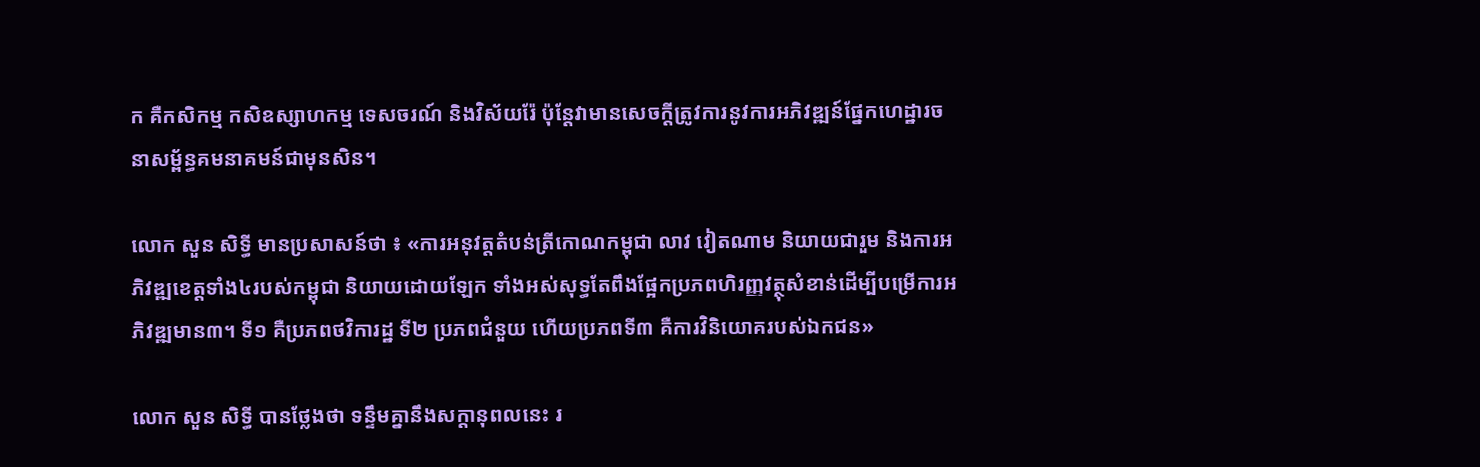ក គឺកសិកម្ម កសិឧស្សាហកម្ម ទេសចរណ៍ និងវិស័យរ៉ែ ប៉ុន្តែវាមានសេចក្តីត្រូវការនូវការអភិវឌ្ឍន៍ផ្នែកហេដ្ឋារចនាសម្ព័ន្ធគមនាគមន៍ជាមុនសិន។

លោក សួន សិទ្ធី មានប្រសាសន៍ថា ៖ «ការអនុវត្តតំបន់ត្រីកោណកម្ពុជា លាវ វៀតណាម និយាយជារួម និងការអភិវឌ្ឍខេត្តទាំង៤របស់កម្ពុជា និយាយដោយឡែក ទាំងអស់សុទ្ធតែពឹងផ្អែកប្រភពហិរញ្ញវត្ថុសំខាន់ដើម្បីបម្រើការអភិវឌ្ឍមាន៣។ ទី១ គឺប្រភពថវិការដ្ឋ ទី២ ប្រភពជំនួយ ហើយប្រភពទី៣ គឺការវិនិយោគរបស់ឯកជន»

លោក សួន សិទ្ធី បានថ្លែងថា ទន្ទឹមគ្នានឹងសក្តានុពលនេះ រ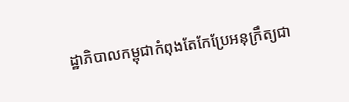ដ្ឋាភិបាលកម្ពុជាកំពុងតែកែប្រែអនុក្រឹត្យជា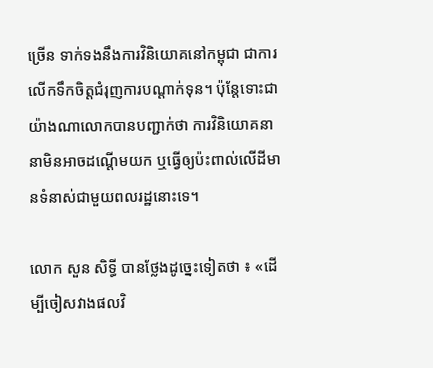ច្រើន ទាក់ទងនឹងការវិនិយោគនៅកម្ពុជា ជាការលើកទឹកចិត្តជំរុញការបណ្តាក់ទុន។ ប៉ុន្តែទោះជាយ៉ាងណាលោកបានបញ្ជាក់ថា ការវិនិយោគនានាមិនអាចដណ្តើមយក ឬធ្វើឲ្យប៉ះពាល់លើដីមានទំនាស់ជាមួយពលរដ្ឋនោះទេ។

លោក សួន សិទ្ធី បានថ្លែងដូច្នេះទៀតថា ៖ «ដើម្បីចៀសវាងផលវិ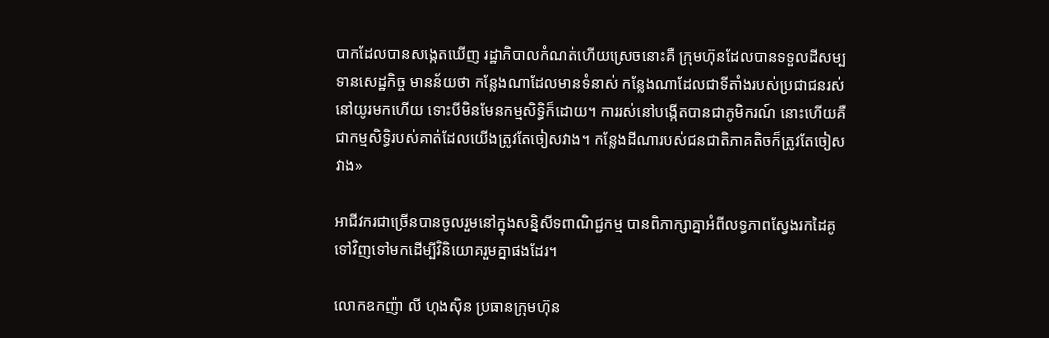បាកដែលបានសង្កេតឃើញ រដ្ឋាភិបាលកំណត់ហើយស្រេចនោះគឺ ក្រុមហ៊ុនដែលបានទទួលដីសម្បទានសេដ្ឋកិច្ច មានន័យថា កន្លែងណាដែលមានទំនាស់ កន្លែងណាដែលជាទីតាំងរបស់ប្រជាជនរស់នៅយូរមកហើយ ទោះបីមិនមែនកម្មសិទ្ធិក៏ដោយ។ ការរស់នៅបង្កើតបានជាភូមិករណ៍ នោះហើយគឺជាកម្មសិទ្ធិរបស់គាត់ដែលយើងត្រូវតែចៀសវាង។ កន្លែងដីណារបស់ជនជាតិភាគតិចក៏ត្រូវតែចៀសវាង»

អាជីវករជាច្រើនបានចូលរួមនៅក្នុងសន្និសីទពាណិជ្ជកម្ម បានពិភាក្សាគ្នាអំពីលទ្ធភាពស្វែងរកដៃគូទៅវិញទៅមកដើម្បីវិនិយោគរួមគ្នាផងដែរ។

លោកឧកញ៉ា លី ហុងស៊ិន ប្រធានក្រុមហ៊ុន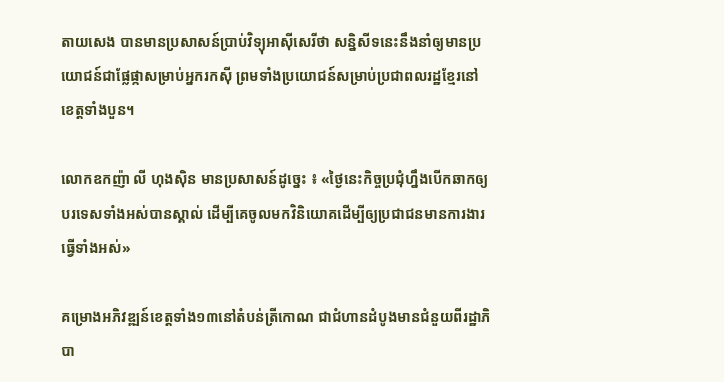តាយសេង បានមានប្រសាសន៍ប្រាប់វិទ្យុអាស៊ីសេរីថា សន្និសីទនេះនឹងនាំឲ្យមានប្រយោជន៍ជាផ្លែផ្កាសម្រាប់អ្នករកស៊ី ព្រមទាំងប្រយោជន៍សម្រាប់ប្រជាពលរដ្ឋខែ្មរនៅខេត្តទាំងបួន។

លោកឧកញ៉ា លី ហុងស៊ិន មានប្រសាសន៍ដូច្នេះ ៖ «ថ្ងៃនេះកិច្ចប្រជុំហ្នឹងបើកឆាកឲ្យបរទេសទាំងអស់បានស្គាល់ ដើម្បីគេចូលមកវិនិយោគដើម្បីឲ្យប្រជាជនមានការងារធ្វើទាំងអស់»

គម្រោងអភិវឌ្ឍន៍ខេត្តទាំង១៣នៅតំបន់ត្រីកោណ ជាជំហានដំបូងមានជំនួយពីរដ្ឋាភិបា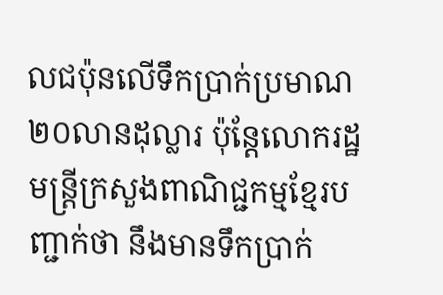លជប៉ុនលើទឹកប្រាក់ប្រមាណ២០លានដុល្លារ ប៉ុន្តែលោករដ្ឋមន្រ្តីក្រសួងពាណិជ្ជកម្មខ្មែរបញ្ជាក់ថា នឹងមានទឹកប្រាក់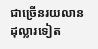ជាច្រើនរយលានដុល្លារទៀត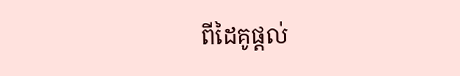ពីដៃគូផ្តល់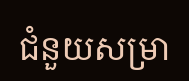ជំនួយសម្រា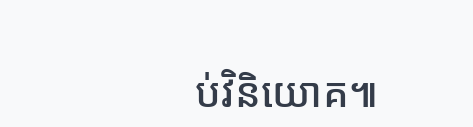ប់វិនិយោគ៕